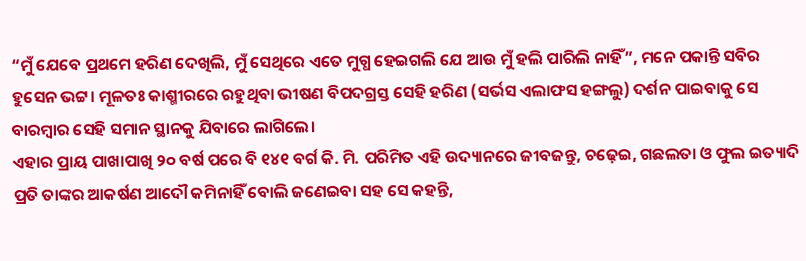“ମୁଁ ଯେବେ ପ୍ରଥମେ ହରିଣ ଦେଖିଲି, ମୁଁ ସେଥିରେ ଏତେ ମୁଗ୍ଧ ହେଇଗଲି ଯେ ଆଉ ମୁଁ ହଲି ପାରିଲି ନାହିଁ”, ମନେ ପକାନ୍ତି ସବିର ହୁସେନ ଭଟ୍ଟ। ମୂଳତଃ କାଶ୍ମୀରରେ ରହୁଥିବା ଭୀଷଣ ବିପଦଗ୍ରସ୍ତ ସେହି ହରିଣ (ସର୍ଭସ ଏଲାଫସ ହଙ୍ଗଲୁ) ଦର୍ଶନ ପାଇବାକୁ ସେ ବାରମ୍ବାର ସେହି ସମାନ ସ୍ଥାନକୁ ଯିବାରେ ଲାଗିଲେ।
ଏହାର ପ୍ରାୟ ପାଖାପାଖି ୨୦ ବର୍ଷ ପରେ ବି ୧୪୧ ବର୍ଗ କି. ମି. ପରିମିତ ଏହି ଉଦ୍ୟାନରେ ଜୀବଜନ୍ତୁ, ଚଢ଼େଇ, ଗଛଲତା ଓ ଫୁଲ ଇତ୍ୟାଦି ପ୍ରତି ତାଙ୍କର ଆକର୍ଷଣ ଆଦୌ କମିନାହିଁ ବୋଲି ଜଣେଇବା ସହ ସେ କହନ୍ତି,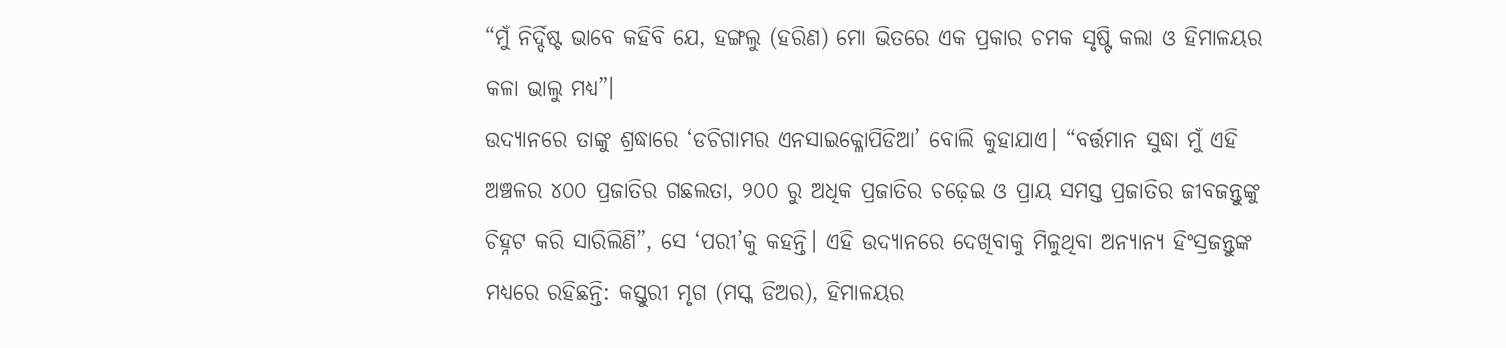“ମୁଁ ନିର୍ଦ୍ଦିଷ୍ଟ ଭାବେ କହିବି ଯେ, ହଙ୍ଗଲୁ (ହରିଣ) ମୋ ଭିତରେ ଏକ ପ୍ରକାର ଚମକ ସୃଷ୍ଟି କଲା ଓ ହିମାଳୟର କଳା ଭାଲୁ ମଧ୍ୟ”।
ଉଦ୍ୟାନରେ ତାଙ୍କୁ ଶ୍ରଦ୍ଧାରେ ‘ଡଚିଗାମର ଏନସାଇକ୍ଳୋପିଡିଆ’ ବୋଲି କୁହାଯାଏ। “ବର୍ତ୍ତମାନ ସୁଦ୍ଧା ମୁଁ ଏହି ଅଞ୍ଚଳର ୪୦୦ ପ୍ରଜାତିର ଗଛଲତା, ୨୦୦ ରୁ ଅଧିକ ପ୍ରଜାତିର ଚଢ଼େଇ ଓ ପ୍ରାୟ ସମସ୍ତ ପ୍ରଜାତିର ଜୀବଜନ୍ତୁଙ୍କୁ ଚିହ୍ନଟ କରି ସାରିଲିଣି”, ସେ ‘ପରୀ’କୁ କହନ୍ତି। ଏହି ଉଦ୍ୟାନରେ ଦେଖିବାକୁ ମିଳୁଥିବା ଅନ୍ୟାନ୍ୟ ହିଂସ୍ରଜନ୍ତୁଙ୍କ ମଧ୍ୟରେ ରହିଛନ୍ତି: କସ୍ତୁରୀ ମୃଗ (ମସ୍କ ଡିଅର), ହିମାଳୟର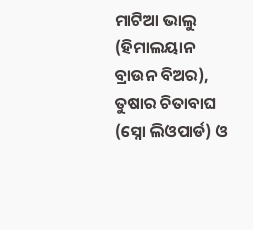ମାଟିଆ ଭାଲୁ (ହିମାଲୟାନ ବ୍ରାଉନ ବିଅର), ତୁଷାର ଚିତାବାଘ (ସ୍ନୋ ଲିଓପାର୍ଡ) ଓ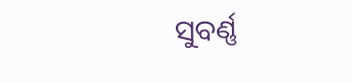ସୁବର୍ଣ୍ଣ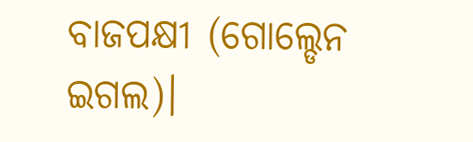ବାଜପକ୍ଷୀ (ଗୋଲ୍ଡେନ ଇଗଲ)।